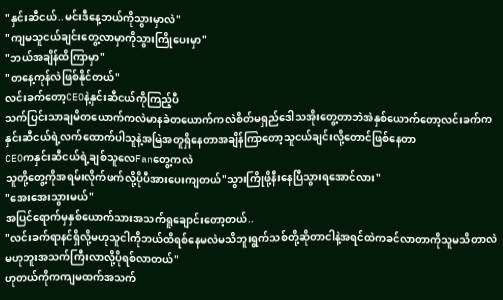"နှင်းဆီငယ်..မင်းဒီနေ့ဘယ်ကိုသွားမှာလဲ"
"ကျမသူငယ်ချင်းတွေ့လာမှာကိုသွားကြိုပေးမှာ"
"ဘယ်အချိန်ထိကြာမှာ"
"တနေ့ကုန်လဲဖြစ်နိုင်တယ်"
လင်းခက်တော့CEOနဲ့နှင်းဆီငယ်ကိုကြည့်ပီ
သက်ပြင်းသာချမိတယောက်ကလဲမာနခဲတယောက်ကလဲစိတ်မရှည်ဒေါသအိုးတွေ့တာဘဲအဲနှစ်ယောက်တော့လင်းခက်ကနှင်းဆီငယ်ရဲ့လက်ထောက်ပါသူနဲ့အမြဲအတူရှိနေတာအချိန်ကြာတော့သူငယ်ချင်းလို့တောင်ဖြစ်နေတာ
CEOကနှင်းဆီငယ်ရဲ့ချစ်သူလေFanတွေ့ကလဲ
သူတို့တွေ့ကိုအရမ်းလိုက်ဖက်လို့ပိုပီအားပေးကျတယ်"သွားကြိုဖို့နီးနေပြီသွားရအောင်လား"
"အေးအေးသွားမယ်"
အပြင်ရောက်မှနှစ်ယောက်သားအသက်ရူချောင်းတော့တယ်..
"လင်းခက်ရာနင်ရှိလို့မဟုသူငါကိုဘယ်ထိရစ်နေမလဲမသိဘူးရွက်သစ်တို့ဆိုတာငါနဲ့အရင်ထဲကခင်လာတာကိုသူမသိတာလဲမဟုဘူးအသက်ကြီးလာလို့ပိုရစ်လာတယ်"
ဟုတယ်ကိုကကျမထက်အသက်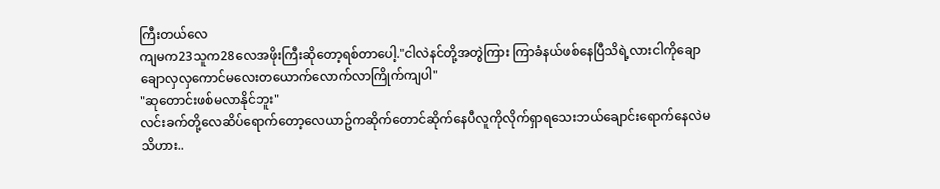ကြီးတယ်လေ
ကျမက23သူက28လေအဖိုးကြီးဆိုတော့ရစ်တာပေါ့."ငါလဲနင်တို့အတွဲကြား ကြာခံနယ်ဖစ်နေပြီသိရဲ့လားငါကိုချောချောလှလှကောင်မလေးတယောက်လောက်လာကြိုက်ကျပါ"
"ဆုတောင်းဖစ်မလာနိုင်ဘူး"
လင်းခက်တို့လေဆိပ်ရောက်တော့လေယာဥ်ကဆိုက်တောင်ဆိုက်နေပီလူကိုလိုက်ရှာရသေးဘယ်ချောင်းရောက်နေလဲမသိဟား..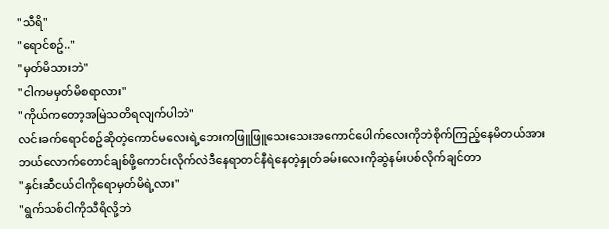"သီရိ"
"ရောင်စဥ်.."
"မှတ်မိသားဘဲ"
"ငါကမမှတ်မိစရာလား"
"ကိုယ်ကတော့အမြဲသတိရလျက်ပါဘဲ"
လင်းခက်ရောင်စဥ်ဆိုတဲ့ကောင်မလေးရဲ့ဘေးကဖြူဖြူသေးသေးအကောင်ပေါက်လေးကိုဘဲစိုက်ကြည့်နေမိတယ်အားဘယ်လောက်တောင်ချစ်ဖို့ကောင်းလိုက်လဲဒီနေရာတင်နီရဲနေတဲ့နှုတ်ခမ်းလေးကိုဆွဲနမ်းပစ်လိုက်ချင်တာ
"နှင်းဆီငယ်ငါကိုရောမှတ်မိရဲ့လား"
"ရွက်သစ်ငါကိုသီရိလို့ဘဲ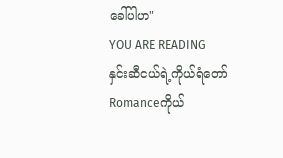ခေါ်ပါဟ"
YOU ARE READING
နှင်းဆီငယ်ရဲ့ကိုယ်ရံတော်
Romanceကိုယ်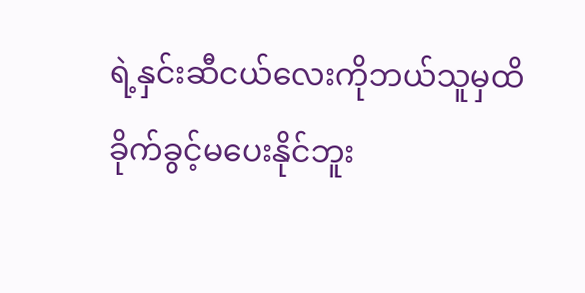ရဲ့နှင်းဆီငယ်လေးကိုဘယ်သူမှထိခိုက်ခွင့်မပေးနိုင်ဘူး